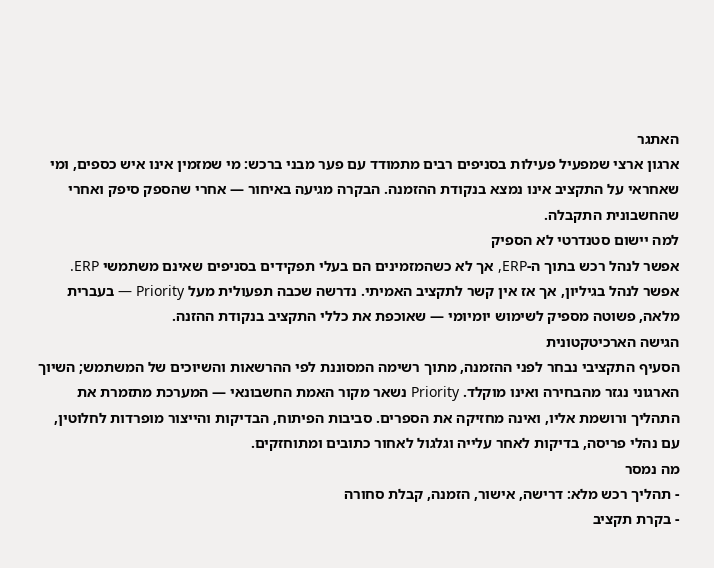האתגר
ארגון ארצי שמפעיל פעילות בסניפים רבים מתמודד עם פער מבני ברכש: מי שמזמין אינו איש כספים, ומי שאחראי על התקציב אינו נמצא בנקודת ההזמנה. הבקרה מגיעה באיחור — אחרי שהספק סיפק ואחרי שהחשבונית התקבלה.
למה יישום סטנדרטי לא הספיק
אפשר לנהל רכש בתוך ה-ERP, אך לא כשהמזמינים הם בעלי תפקידים בסניפים שאינם משתמשי ERP. אפשר לנהל בגיליון, אך אז אין קשר לתקציב האמיתי. נדרשה שכבה תפעולית מעל Priority — בעברית מלאה, פשוטה מספיק לשימוש יומיומי — שאוכפת את כללי התקציב בנקודת ההזנה.
הגישה הארכיטקטונית
הסעיף התקציבי נבחר לפני ההזמנה, מתוך רשימה המסוננת לפי ההרשאות והשיוכים של המשתמש; השיוך הארגוני נגזר מהבחירה ואינו מוקלד. Priority נשאר מקור האמת החשבונאי — המערכת מתזמרת את התהליך ורושמת אליו, ואינה מחזיקה את הספרים. סביבות הפיתוח, הבדיקות והייצור מופרדות לחלוטין, עם נהלי פריסה, בדיקות לאחר עלייה וגלגול לאחור כתובים ומתוחזקים.
מה נמסר
- תהליך רכש מלא: דרישה, אישור, הזמנה, קבלת סחורה
- בקרת תקציב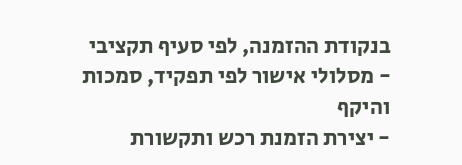בנקודת ההזמנה, לפי סעיף תקציבי
- מסלולי אישור לפי תפקיד, סמכות והיקף
- יצירת הזמנת רכש ותקשורת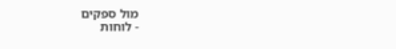מול ספקים
- לוחות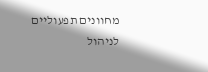מחוונים תפעוליים לניהול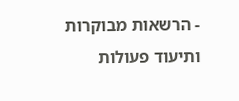- הרשאות מבוקרות ותיעוד פעולות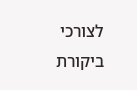לצורכי ביקורת